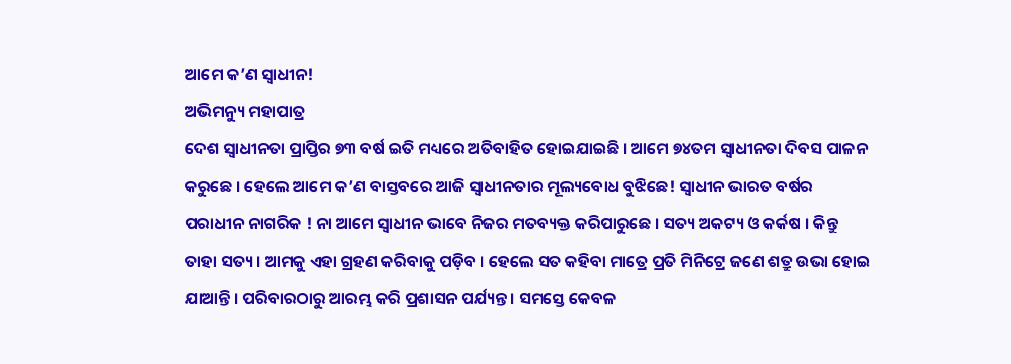ଆମେ କ’ଣ ସ୍ୱାଧୀନ!
ଅଭିମନ୍ୟୁ ମହାପାତ୍ର
ଦେଶ ସ୍ୱାଧୀନତା ପ୍ରାପ୍ତିର ୭୩ ବର୍ଷ ଇତି ମଧ୍ୟରେ ଅତିବାହିତ ହୋଇଯାଇଛି । ଆମେ ୭୪ତମ ସ୍ୱାଧୀନତା ଦିବସ ପାଳନ କରୁଛେ । ହେଲେ ଆମେ କ’ଣ ବାସ୍ତବରେ ଆଜି ସ୍ୱାଧୀନତାର ମୂଲ୍ୟବୋଧ ବୁଝିଛେ! ସ୍ୱାଧୀନ ଭାରତ ବର୍ଷର ପରାଧୀନ ନାଗରିକ ! ନା ଆମେ ସ୍ୱାଧୀନ ଭାବେ ନିଜର ମତବ୍ୟକ୍ତ କରିପାରୁଛେ । ସତ୍ୟ ଅକଟ୍ୟ ଓ କର୍କଷ । କିନ୍ତୁ ତାହା ସତ୍ୟ । ଆମକୁ ଏହା ଗ୍ରହଣ କରିବାକୁ ପଡ଼ିବ । ହେଲେ ସତ କହିବା ମାତ୍ରେ ପ୍ରତି ମିନିଟ୍ରେ ଜଣେ ଶତ୍ରୁ ଉଭା ହୋଇ ଯାଆନ୍ତି । ପରିବାରଠାରୁ ଆରମ୍ଭ କରି ପ୍ରଶାସନ ପର୍ଯ୍ୟନ୍ତ । ସମସ୍ତେ କେବଳ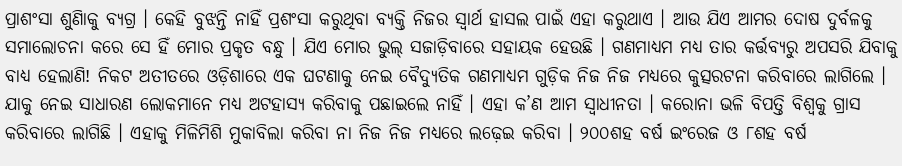ପ୍ରାଶଂସା ଶୁଣିାକୁ ବ୍ୟଗ୍ର । କେହି ବୁଝନ୍ତି ନାହିଁ ପ୍ରଶଂସା କରୁଥିବା ବ୍ୟକ୍ତି ନିଜର ସ୍ୱାର୍ଥ ହାସଲ ପାଇଁ ଏହା କରୁଥାଏ । ଆଉ ଯିଏ ଆମର ଦୋଷ ଦୁର୍ବଳକୁ ସମାଲୋଚନା କରେ ସେ ହିଁ ମୋର ପ୍ରକୃତ ବନ୍ଧୁ । ଯିଏ ମୋର ଭୁଲ୍ ସଜାଡ଼ିବାରେ ସହାୟକ ହେଉଛି । ଗଣମାଧ୍ୟମ ମଧ୍ୟ ତାର କର୍ତ୍ତବ୍ୟରୁ ଅପସରି ଯିବାକୁ ବାଧ୍ୟ ହେଲାଣି! ନିକଟ ଅତୀତରେ ଓଡ଼ିଶାରେ ଏକ ଘଟଣାକୁ ନେଇ ବୈଦ୍ୟୁତିକ ଗଣମାଧ୍ୟମ ଗୁଡ଼ିକ ନିଜ ନିଜ ମଧ୍ୟରେ କୁତ୍ସରଟନା କରିବାରେ ଲାଗିଲେ । ଯାକୁ ନେଇ ସାଧାରଣ ଲୋକମାନେ ମଧ୍ୟ ଅଟହାସ୍ୟ କରିବାକୁ ପଛାଇଲେ ନାହିଁ । ଏହା କ’ଣ ଆମ ସ୍ୱାଧୀନତା । କରୋନା ଭଳି ବିପତ୍ତି ବିଶ୍ୱକୁ ଗ୍ରାସ କରିବାରେ ଲାଗିଛି । ଏହାକୁ ମିଳିମିଶି ମୁକାବିଲା କରିବା ନା ନିଜ ନିଜ ମଧ୍ୟରେ ଲଢ଼େଇ କରିବା । ୨୦୦ଶହ ବର୍ଷ ଇଂରେଜ ଓ ୮ଶହ ବର୍ଷ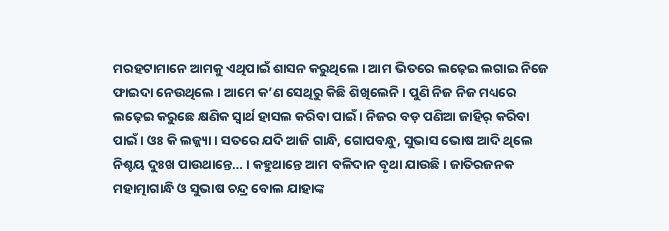ମରହଟାମାନେ ଆମକୁ ଏଥିପାଇଁ ଶାସନ କରୁଥିଲେ । ଆମ ଭିତରେ ଲଢ଼େଇ ଲଗାଇ ନିଜେ ଫାଇଦା ନେଉଥିଲେ । ଆମେ କ’ଣ ସେଥିରୁ କିଛି ଶିଖିଲେନି । ପୁଣି ନିଜ ନିଜ ମଧ୍ୟରେ ଲଢ଼େଇ କରୁଛେ କ୍ଷଣିକ ସ୍ୱାର୍ଥ ହାସଲ କରିବା ପାଇଁ । ନିଜର ବଡ଼ ପଣିଆ ଜାହିର୍ କରିବା ପାଇଁ । ଓଃ କି ଲଜ୍ଜ୍ୟା । ସତରେ ଯଦି ଆଜି ଗାନ୍ଧି, ଗୋପବନ୍ଧୁ, ସୁଭାସ ଭୋଷ ଆଦି ଥିଲେ ନିଶ୍ଚୟ ଦୁଃଖ ପାଉଥାନ୍ତେ… । କହୁଥାନ୍ତେ ଆମ ବଳିଦାନ ବୃଥା ଯାଉଛି । ଜାତିରଜନକ ମହାତ୍ମାଗାନ୍ଧି ଓ ସୁଭାଷ ଚନ୍ଦ୍ର ବୋଲ ଯାହାଙ୍କ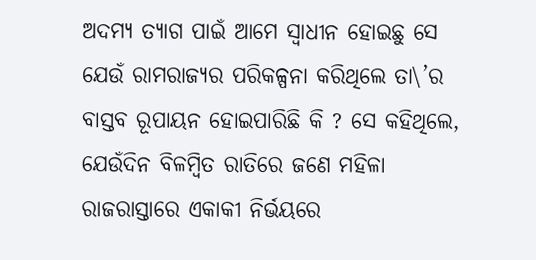ଅଦମ୍ୟ ତ୍ୟାଗ ପାଇଁ ଆମେ ସ୍ୱାଧୀନ ହୋଇଛୁ ସେ ଯେଉଁ ରାମରାଜ୍ୟର ପରିକଳ୍ପନା କରିଥିଲେ ତା\’ର ବାସ୍ତବ ରୂପାୟନ ହୋଇପାରିଛି କି ? ସେ କହିଥିଲେ, ଯେଉଁଦିନ ବିଳମ୍ବିତ ରାତିରେ ଜଣେ ମହିଳା ରାଜରାସ୍ତାରେ ଏକାକୀ ନିର୍ଭୟରେ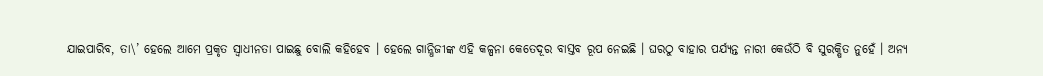ଯାଇପାରିବ, ତା\’ ହେଲେ ଆମେ ପ୍ରକୃତ ସ୍ୱାଧୀନତା ପାଇଛୁ ବୋଲି କହିହେବ । ହେଲେ ଗାନ୍ଧିଜୀଙ୍କ ଏହି କଳ୍ପନା କେତେଦୂର ବାସ୍ତବ ରୂପ ନେଇଛି । ଘରଠୁ ବାହାର ପର୍ଯ୍ୟନ୍ତ ନାରୀ କେଉଁଠି ବି ସୁରକ୍ଷିତ ନୁହେଁ । ଅନ୍ୟ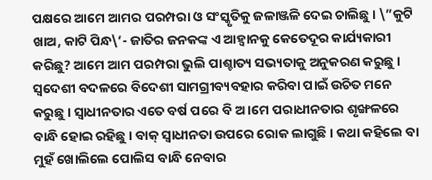ପକ୍ଷରେ ଆମେ ଆମର ପରମ୍ପରା ଓ ସଂସ୍କୃତିକୁ ଜଳାଞ୍ଜଳି ଦେଇ ଚାଲିଛୁ । \”କୁଟି ଖାଅ, କାଟି ପିନ୍ଧ\’- ଜାତିର ଜନକଙ୍କ ଏ ଆହ୍ୱାନକୁ କେତେଦୂର କାର୍ଯ୍ୟକାରୀ କରିଛୁ? ଆମେ ଆମ ପରମ୍ପରା ଭୁଲି ପାଶ୍ଚାତ୍ୟ ସଭ୍ୟତାକୁ ଅନୁକରଣ କରୁଛୁ । ସ୍ୱଦେଶୀ ବଦଳରେ ବିଦେଶୀ ସାମଗ୍ରୀବ୍ୟବହାର କରିବା ପାଇଁ ଉଚିତ ମନେ କରୁଛୁ । ସ୍ୱାଧୀନତାର ଏତେ ବର୍ଷ ପରେ ବି ଅ ।ମେ ପରାଧୀନତାର ଶୃଙ୍ଖଳରେ ବାନ୍ଧି ହୋଇ ରହିଛୁ । ବାକ୍ ସ୍ୱାଧୀନତା ଉପରେ ରୋକ ଲାଗୁଛି । କଥା କହିଲେ ବା ମୁହଁ ଖୋଲିଲେ ପୋଲିସ ବାନ୍ଧି ନେବାର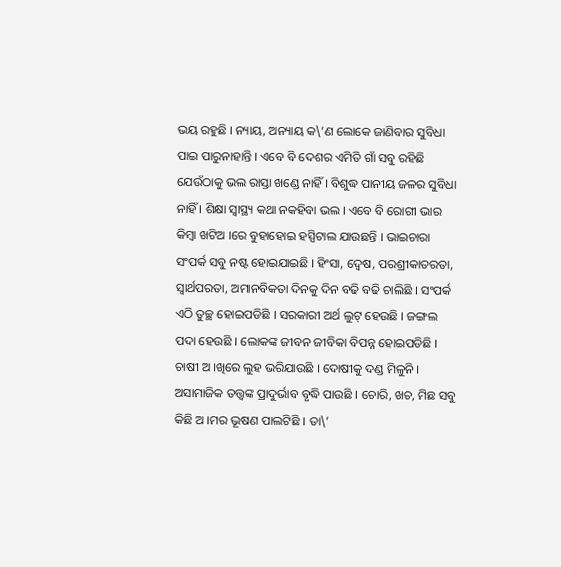ଭୟ ରହୁଛି । ନ୍ୟାୟ, ଅନ୍ୟାୟ କ\’ଣ ଲୋକେ ଜାଣିବାର ସୁବିଧା ପାଇ ପାରୁନାହାନ୍ତି । ଏବେ ବି ଦେଶର ଏମିତି ଗାଁ ସବୁ ରହିଛି ଯେଉଁଠାକୁ ଭଲ ରାସ୍ତା ଖଣ୍ଡେ ନାହିଁ । ବିଶୁଦ୍ଧ ପାନୀୟ ଜଳର ସୁବିଧା ନାହିଁ । ଶିକ୍ଷା ସ୍ୱାସ୍ଥ୍ୟ କଥା ନକହିବା ଭଲ । ଏବେ ବି ରୋଗୀ ଭାର କିମ୍ବା ଖଟିଅ ।ରେ ବୁହାହୋଇ ହସ୍ପିଟାଲ ଯାଉଛନ୍ତି । ଭାଇଚାରା ସଂପର୍କ ସବୁ ନଷ୍ଟ ହୋଇଯାଇଛି । ହିଂସା, ଦ୍ୱେଷ, ପରଶ୍ରୀକାତରତା, ସ୍ୱାର୍ଥପରତା, ଅମାନବିକତା ଦିନକୁ ଦିନ ବଢି ବଢି ଚାଲିଛି । ସଂପର୍କ ଏଠି ତୁଚ୍ଛ ହୋଇପଡିଛି । ସରକାରୀ ଅର୍ଥ ଲୁଟ୍ ହେଉଛି । ଜଙ୍ଗଲ ପଦା ହେଉଛି । ଲୋକଙ୍କ ଜୀବନ ଜୀବିକା ବିପନ୍ନ ହୋଇପଡିଛି । ଚାଷୀ ଅ ।ଖିରେ ଲୁହ ଭରିଯାଉଛି । ଦୋଷୀକୁ ଦଣ୍ଡ ମିଳୁନି । ଅସାମାଜିକ ତତ୍ତ୍ୱଙ୍କ ପ୍ରାଦୁର୍ଭାବ ବୃଦ୍ଧି ପାଉଛି । ଚୋରି, ଖଚ, ମିଛ ସବୁ କିଛି ଅ ।ମର ଭୂଷଣ ପାଲଟିଛି । ତା\’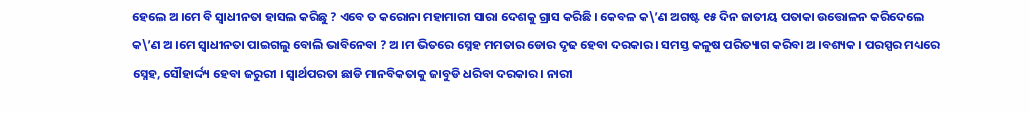ହେଲେ ଅ ।ମେ ବି ସ୍ୱାଧୀନତା ହାସଲ କରିଛୁ ? ଏବେ ତ କରୋନା ମହାମାରୀ ସାରା ଦେଶକୁ ଗ୍ରାସ କରିଛି । କେବଳ କ\’ଣ ଅଗଷ୍ଟ ୧୫ ଦିନ ଜାତୀୟ ପତାକା ଉତ୍ତୋଳନ କରିଦେଲେ କ\’ଣ ଅ ।ମେ ସ୍ୱାଧୀନତା ପାଇଗଲୁ ବୋଲି ଭାବିନେବା ? ଅ ।ମ ଭିତରେ ସ୍ନେହ ମମତାର ଡୋର ଦୃଢ ହେବା ଦରକାର । ସମସ୍ତ କଳୁଷ ପରିତ୍ୟାଗ କରିବା ଅ ।ବଶ୍ୟକ । ପରସ୍ପର ମଧ୍ୟରେ ସ୍ନେହ, ସୌହାର୍ଦ୍ଦ୍ୟ ହେବା ଜରୁରୀ । ସ୍ୱାର୍ଥପରତା ଛାଡି ମାନବିକତାକୁ ଜାବୁଡି ଧରିବା ଦରକାର । ନାରୀ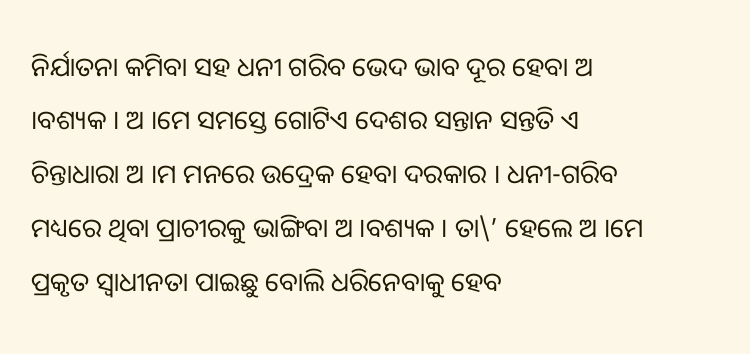ନିର୍ଯାତନା କମିବା ସହ ଧନୀ ଗରିବ ଭେଦ ଭାବ ଦୂର ହେବା ଅ ।ବଶ୍ୟକ । ଅ ।ମେ ସମସ୍ତେ ଗୋଟିଏ ଦେଶର ସନ୍ତାନ ସନ୍ତତି ଏ ଚିନ୍ତାଧାରା ଅ ।ମ ମନରେ ଉଦ୍ରେକ ହେବା ଦରକାର । ଧନୀ-ଗରିବ ମଧ୍ୟରେ ଥିବା ପ୍ରାଚୀରକୁ ଭାଙ୍ଗିବା ଅ ।ବଶ୍ୟକ । ତା\’ ହେଲେ ଅ ।ମେ ପ୍ରକୃତ ସ୍ୱାଧୀନତା ପାଇଛୁ ବୋଲି ଧରିନେବାକୁ ହେବ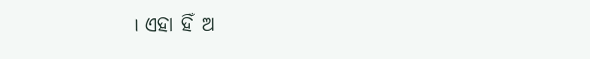। ଏହା ହିଁ ଅ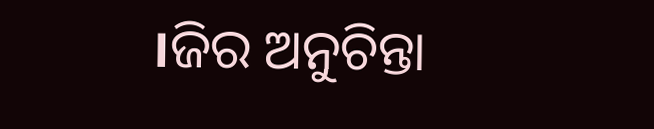।ଜିର ଅନୁଚିନ୍ତା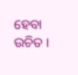ହେବା ଉଚିତ ।